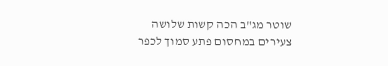שוטר מג"ב הכה קשות שלושה צעירים במחסום פתע סמוך לכפר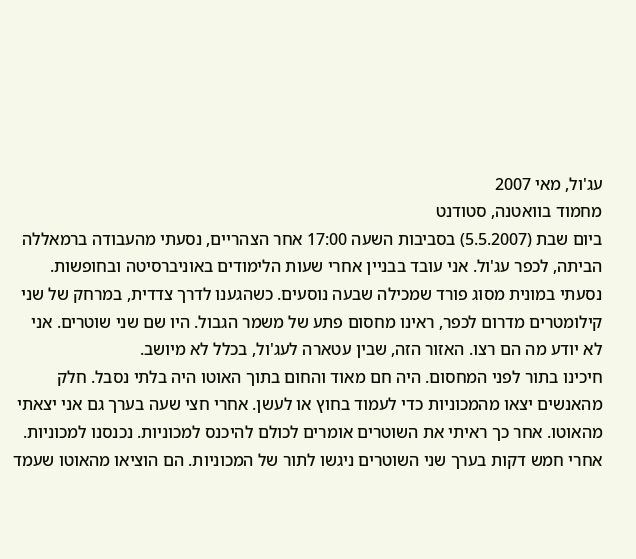עג'ול, מאי 2007
מחמוד בוואטנה, סטודנט
ביום שבת (5.5.2007) בסביבות השעה 17:00 אחר הצהריים, נסעתי מהעבודה ברמאללה הביתה, לכפר עג'ול. אני עובד בבניין אחרי שעות הלימודים באוניברסיטה ובחופשות. נסעתי במונית מסוג פורד שמכילה שבעה נוסעים. כשהגענו לדרך צדדית, במרחק של שני קילומטרים מדרום לכפר, ראינו מחסום פתע של משמר הגבול. היו שם שני שוטרים. אני לא יודע מה הם רצו. האזור הזה, שבין עטארה לעג'ול, בכלל לא מיושב.
חיכינו בתור לפני המחסום. היה חם מאוד והחום בתוך האוטו היה בלתי נסבל. חלק מהאנשים יצאו מהמכוניות כדי לעמוד בחוץ או לעשן. אחרי חצי שעה בערך גם אני יצאתי מהאוטו. אחר כך ראיתי את השוטרים אומרים לכולם להיכנס למכוניות. נכנסנו למכוניות.
אחרי חמש דקות בערך שני השוטרים ניגשו לתור של המכוניות. הם הוציאו מהאוטו שעמד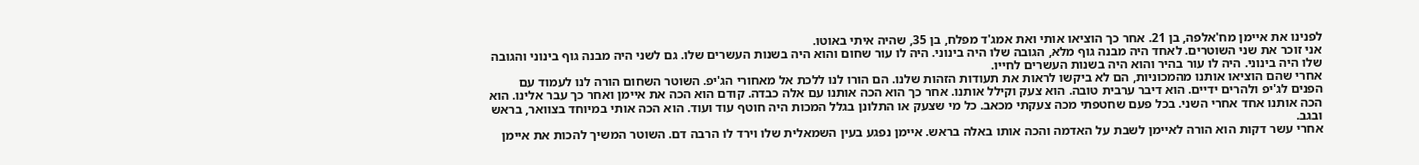לפנינו את איימן מח'אלפה, בן 21. אחר כך הוציאו אותי ואת אמג'ד מפלח, בן 35, שהיה איתי באוטו.
אני זוכר את שני השוטרים. לאחד היה מבנה גוף מלא, הגובה שלו היה בינוני. היה לו עור שחום והוא היה בשנות העשרים שלו. גם לשני היה מבנה גוף בינוני והגובה שלו היה בינוני. היה לו עור בהיר והוא היה בשנות העשרים לחייו.
אחרי שהם הוציאו אותנו מהמכוניות, הם לא ביקשו לראות את תעודות הזהות שלנו. הם הורו לנו ללכת אל מאחורי הג'יפ. השוטר השחום הורה לנו לעמוד עם הפנים לג'יפ ולהרים ידיים. הוא דיבר ערבית טובה. הוא צעק וקילל אותנו. אחר כך הוא הכה אותנו עם אלה כבדה. קודם הוא הכה את איימן ואחר כך עבר אלינו. הוא הכה אותנו אחד אחרי השני. בכל פעם שחטפתי מכה צעקתי מכאב. כל מי שצעק או התלונן בגלל המכות היה חוטף עוד ועוד. הוא הכה אותי במיוחד בצוואר, בראש ובגב.
אחרי עשר דקות הוא הורה לאיימן לשבת על האדמה והכה אותו באלה בראש. איימן נפגע בעין השמאלית שלו וירד לו הרבה דם. השוטר המשיך להכות את איימן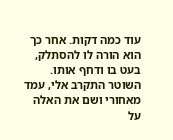עוד כמה דקות. אחר כך הוא הורה לו להסתלק, בעט בו ודחף אותו.
השוטר התקרב אלי, עמד מאחורי ושם את האלה על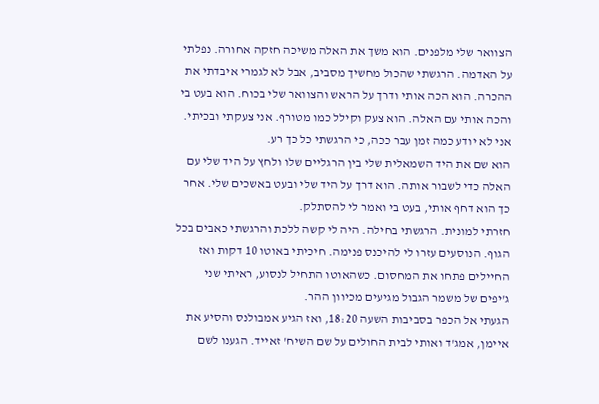הצוואר שלי מלפנים. הוא משך את האלה משיכה חזקה אחורה. נפלתי על האדמה. הרגשתי שהכול מחשיך מסביב, אבל לא לגמרי איבדתי את ההכרה. הוא הכה אותי ודרך על הראש והצוואר שלי בכוח. הוא בעט בי והכה אותי עם האלה. הוא צעק וקילל כמו מטורף. אני צעקתי ובכיתי. אני לא יודע כמה זמן עבר ככה, כי הרגשתי כל כך רע.
הוא שם את היד השמאלית שלי בין הרגליים שלו ולחץ על היד שלי עם האלה כדי לשבור אותה. הוא דרך על היד שלי ובעט באשכים שלי. אחר כך הוא דחף אותי, בעט בי ואמר לי להסתלק.
חזרתי למונית. הרגשתי בחילה. היה לי קשה ללכת והרגשתי כאבים בכל הגוף. הנוסעים עזרו לי להיכנס פנימה. חיכיתי באוטו 10 דקות ואז החיילים פתחו את המחסום. כשהאוטו התחיל לנסוע, ראיתי שני ג'יפים של משמר הגבול מגיעים מכיוון ההר.
הגעתי אל הכפר בסביבות השעה 18:20, ואז הגיע אמבולנס והסיע את איימן, אמג'ד ואותי לבית החולים על שם השיח' זאייד. הגענו לשם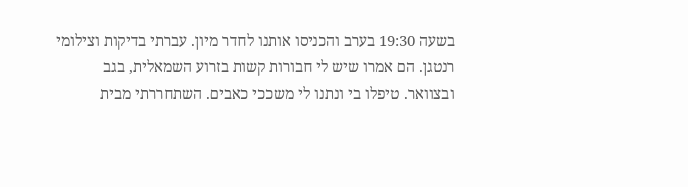בשעה 19:30 בערב והכניסו אותנו לחדר מיון. עברתי בדיקות וצילומי רנטגן. הם אמרו שיש לי חבורות קשות בזרוע השמאלית, בגב ובצוואר. טיפלו בי ונתנו לי משככי כאבים. השתחררתי מבית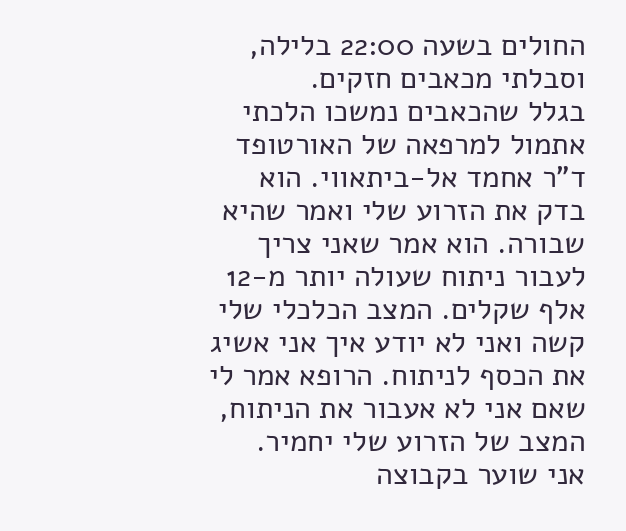החולים בשעה 22:00 בלילה, וסבלתי מכאבים חזקים.
בגלל שהכאבים נמשכו הלכתי אתמול למרפאה של האורטופד ד"ר אחמד אל-ביתאווי. הוא בדק את הזרוע שלי ואמר שהיא שבורה. הוא אמר שאני צריך לעבור ניתוח שעולה יותר מ-12 אלף שקלים. המצב הכלכלי שלי קשה ואני לא יודע איך אני אשיג את הכסף לניתוח. הרופא אמר לי שאם אני לא אעבור את הניתוח, המצב של הזרוע שלי יחמיר.
אני שוער בקבוצה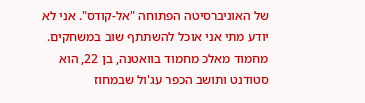של האוניברסיטה הפתוחה "אל-קודס". אני לא יודע מתי אני אוכל להשתתף שוב במשחקים.
מחמוד מאלכ מחמוד בוואטנה, בן 22, הוא סטודנט ותושב הכפר עג'ול שבמחוז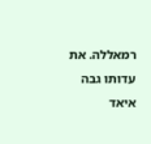רמאללה. את עדותו גבה איאד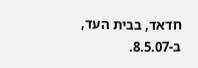חדאד, בבית העד, ב-8.5.07.